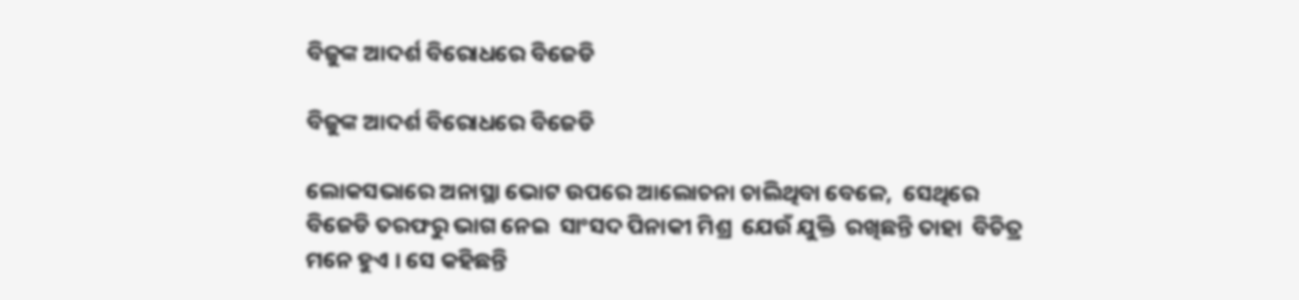ବିଜୁଙ୍କ ଆଦର୍ଶ ବିରୋଧରେ ବିଜେଡି

ବିଜୁଙ୍କ ଆଦର୍ଶ ବିରୋଧରେ ବିଜେଡି

ଲୋକସଭାରେ ଅନାସ୍ଥା ଭୋଟ ଉପରେ ଆଲୋଚନା ଚାଲିଥିବା ବେଳେ,  ସେଥିରେ ବିଜେଡି ତରଫରୁ ଭାଗ ନେଇ  ସାଂସଦ ପିନାକୀ ମିଶ୍ର  ଯେଉଁ ଯୁକ୍ତି  ରଖିଛନ୍ତି ତାହା  ବିଚିତ୍ର ମନେ ହୁଏ ।‌ ସେ କହିଛନ୍ତି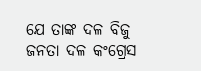ଯେ ତାଙ୍କ ଦଳ ବିଜୁ ଜନତା ଦଳ କଂଗ୍ରେସ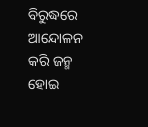ବିରୁଦ୍ଧରେ ଆନ୍ଦୋଳନ କରି ଜନ୍ମ ହୋଇ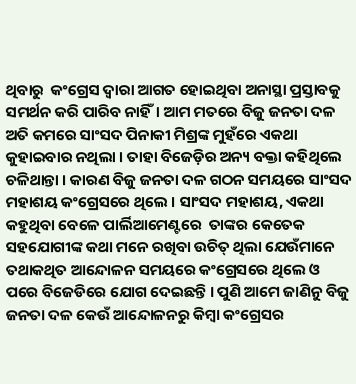ଥିବାରୁ  କଂଗ୍ରେସ ଦ୍ବାରା ଆଗତ ହୋଇଥିବା ଅନାସ୍ଥା ପ୍ରସ୍ତାବକୁ ସମର୍ଥନ କରି ପାରିବ ନାହିଁ। ଆମ ମତରେ ବିଜୁ ଜନତା ଦଳ ଅତି କମରେ ସାଂସଦ ପିନାକୀ ମିଶ୍ରଙ୍କ ମୁହଁରେ ଏକଥା କୁହାଇବାର‌ ନଥିଲା । ତାହା ବିଜେଡ଼ିର ଅନ୍ୟ ବକ୍ତା କହିଥିଲେ ଚଳିଥାନ୍ତା । କାରଣ ବିଜୁ ଜନତା ଦଳ ଗଠନ ସମୟରେ ସାଂସଦ ମହାଶୟ କଂଗ୍ରେସରେ ଥିଲେ । ସାଂସଦ ମହାଶୟ, ଏକଥା କହୁଥିବା ବେଳେ ପାର୍ଲିଆମେଣ୍ଟରେ  ତାଙ୍କର କେତେକ ସହଯୋଗୀଙ୍କ କଥା ମନେ ରଖିବା ଉଚିତ୍ ଥିଲା ଯେଉଁମାନେ ତଥାକଥିତ ଆନ୍ଦୋଳନ ସମୟରେ କଂଗ୍ରେସରେ ଥିଲେ ଓ ପରେ ବିଜେଡିରେ ଯୋଗ ଦେଇଛନ୍ତି । ପୁଣି ଆମେ ଜାଣିନୁ ବିଜୁ ଜନତା ଦଳ କେଉଁ ଆନ୍ଦୋଳନରୁ କିମ୍ବା କଂଗ୍ରେସର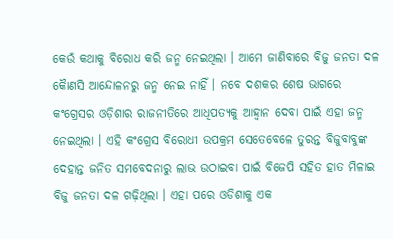କେଉଁ କଥାକୁ ବିରୋଧ କରି ଜନ୍ମ ନେଇଥିଲା । ଆମେ ଜାଣିବାରେ ବିଜୁ ଜନତା ଦଳ କୈାଣସି ଆନ୍ଦୋଳନରୁ ଜନ୍ମ ନେଇ ନାହିଁ । ନବେ ଦଶକର ଶେଷ ଭାଗରେ କଂଗ୍ରେସର ଓଡ଼ିଶାର ରାଜନୀତିରେ ଆଧିପତ୍ୟକୁ ଆହ୍ବାନ ଦେବା ପାଇଁ ଏହା ଜନ୍ମ ନେଇଥିଲା । ଏହି କଂଗ୍ରେସ ବିରୋଧୀ ଉପକ୍ରମ ସେତେବେଳେ ତୁରନ୍ତ ବିଜୁବାବୁଙ୍କ ଦେହାନ୍ତ ଜନିତ ସମବେଦନାରୁ ଲାଭ ଉଠାଇବା ପାଇଁ ବିଜେପି ସହିତ ହାତ ମିଳାଇ ବିଜୁ ଜନତା ଦଳ ଗଢ଼ିଥିଲା । ଏହା ପରେ ଓଡିଶାକୁ ଏକ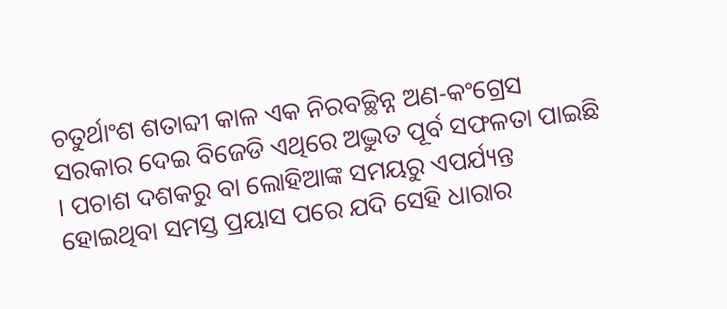ଚତୁର୍ଥାଂଶ ଶତାବ୍ଦୀ କାଳ ଏକ ନିରବଚ୍ଛିନ୍ନ ଅଣ-କଂଗ୍ରେସ ସରକାର ଦେଇ ବିଜେଡି ଏଥିରେ ଅଦ୍ଭୁତ ପୂର୍ବ ସଫଳତା ପାଇଛି । ପଚାଶ ଦଶକରୁ ବା ଲୋହିଆଙ୍କ ସମୟରୁ ଏପର୍ଯ୍ୟନ୍ତ ହୋଇଥିବା ସମସ୍ତ ପ୍ରୟାସ ପରେ ଯଦି ସେହି ଧାରାର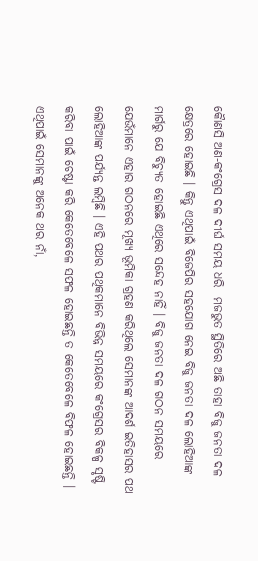କୈାଣସି ଅଣ-କଂଗ୍ରେସ ଦଳ ଦୀର୍ଘ ସମୟ ଧରି  ମଜଭୁତ ସ୍ଥିତିରେ ଅଛି ତାହା ବିଜୁ ଜନତା ଦଳ କ୍ଷେତ୍ରରେ ହୋଇଛି । କିନ୍ତୁ ଏଥିପାଇଁ ବିଜେପିର ସହଯୋଗ ନେଇ ବିଜୁ ଜନତା ଦଳ ଲୋହିଆଙ୍କ ମାର୍ଗରୁ ଯେ ବିଚ୍ୟୁତ ହୋଇଛି ଏଥିରେ ସନ୍ଦେହ ନାହିଁ । ବିଜୁ ଜନତା ଦଳ ଗଠନ ସମୟରେ ଯେଉଁମାନେ ଏହାର ଗଠନରେ ମୂଖ୍ୟ ଭୂମିକା ଗ୍ରହଣ କରିଥିଲେ ସେମାନଙ୍କ ଆଦର୍ଶ ଇତିହାସର ପଥ ଲୋହିଆଙ୍କ ପର୍ଯ୍ୟନ୍ତ ଲମ୍ବିଛି । ଏହି ପଥର ପଥିକମାନେ ବିଭିନ୍ନ ସମୟରେ କଂଗ୍ରେସର ବିକଳ୍ପ ସୃଷ୍ଟି କରିବା ପାଇଁ ଚେଷ୍ଟା କରି କେତେବେଳେ ସଫଳ ହୋଇଛନ୍ତି ତ କେତେବେଳେ ବିଫଳ ହୋଇଛନ୍ତି । ଏଥିପାଇଁ ସେମାନଙ୍କୁ ଅନେକ ଥର ନାଁ,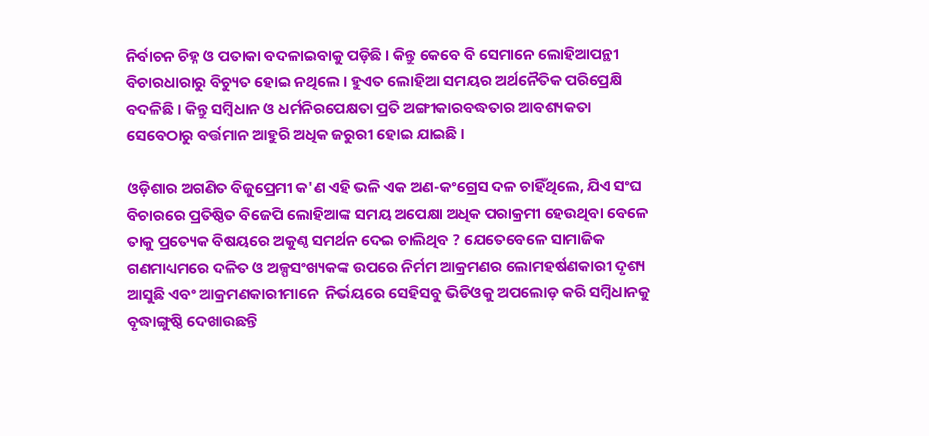ନିର୍ବାଚନ ଚିହ୍ନ ଓ ପତାକା ବଦଳାଇବାକୁ ପଡ଼ିଛି । କିନ୍ତୁ କେବେ ବି ସେମାନେ ଲୋହିଆପନ୍ଥୀ ବିଚାରଧାରାରୁ ବିଚ୍ୟୁତ ହୋଇ ନଥିଲେ । ହୁଏତ ଲୋହିଆ ସମୟର ଅର୍ଥନୈତିକ ପରିପ୍ରେକ୍ଷି ବଦଳିଛି । କିନ୍ତୁ ସମ୍ବିଧାନ ଓ ଧର୍ମନିରପେକ୍ଷତା ପ୍ରତି ଅଙ୍ଗୀକାରବଦ୍ଧତାର ଆବଶ୍ୟକତା ସେବେଠାରୁ ବର୍ତ୍ତମାନ ଆହୁରି ଅଧିକ ଜରୁରୀ ହୋଇ ଯାଇଛି ।

ଓଡ଼ିଶାର ଅଗଣିତ ବିଜୁପ୍ରେମୀ କ'ଣ ଏହି ଭଳି ଏକ ଅଣ-କଂଗ୍ରେସ ଦଳ ଚାହିଁଥିଲେ, ଯିଏ ସଂଘ ବିଚାରରେ ପ୍ରତିଷ୍ଠିତ ବିଜେପି ଲୋହିଆଙ୍କ ସମୟ ଅପେକ୍ଷା ଅଧିକ ପରାକ୍ରମୀ ହେଉଥିବା ବେଳେ ତାକୁ ପ୍ରତ୍ୟେକ ବିଷୟରେ ଅକୁଣ୍ଠ ସମର୍ଥନ ଦେଇ ଚାଲିଥିବ ? ଯେତେବେଳେ ସାମାଜିକ ଗଣମାଧ୍ୟମରେ ଦଳିତ ଓ ଅଳ୍ପସଂଖ୍ୟକଙ୍କ ଉପରେ ନିର୍ମମ ଆକ୍ରମଣର ଲୋମହର୍ଷଣକାରୀ ଦୃଶ୍ୟ ଆସୁଛି ଏବଂ ଆକ୍ରମଣକାରୀମାନେ  ନିର୍ଭୟରେ ସେହିସବୁ ଭିଡିଓକୁ ଅପଲୋଡ଼ କରି ସମ୍ବିଧାନକୁ ବୃଦ୍ଧାଙ୍ଗୁଷ୍ଠି ଦେଖାଉଛନ୍ତି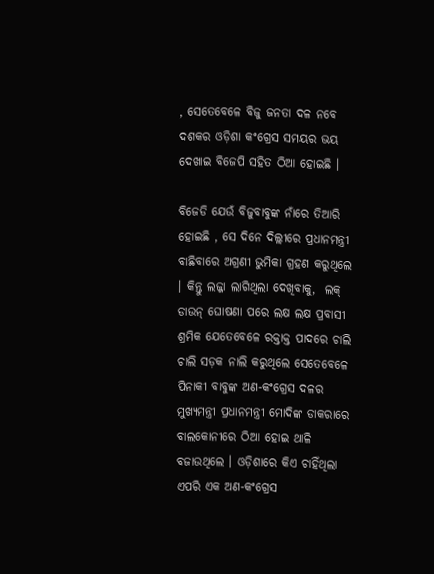, ସେତେବେଳେ ବିଜୁ ଜନତା ଦଳ ନବେ ଦଶକର ଓଡ଼ିଶା କଂଗ୍ରେସ ସମୟର ଭୟ ଦେଖାଇ ବିଜେପି ସହିତ ଠିଆ ହୋଇଛି ।

ବିଜେଡି ଯେଉଁ ବିଜୁବାବୁଙ୍କ ନାଁରେ‌ ତିଆରି ହୋଇଛି , ସେ ଦିନେ ଦିଲ୍ଲୀରେ ପ୍ରଧାନମନ୍ତ୍ରୀ ବାଛିବାରେ ଅଗ୍ରଣୀ ଭୁମିକା ଗ୍ରହଣ କରୁଥିଲେ । କିନ୍ତୁ ଲଜ୍ଜା ଲାଗିଥିଲା ଦେଖିବାକୁ,  ଲକ୍ ଡାଉନ୍ ଘୋଷଣା ପରେ ଲକ୍ଷ ଲକ୍ଷ ପ୍ରବାସୀ ଶ୍ରମିକ ଯେତେବେଳେ ରକ୍ତାକ୍ତ ପାଦରେ ଚାଲି ଚାଲି ସଡ଼କ ନାଲି କରୁଥିଲେ ସେତେବେଳେ ପିନାକୀ ବାବୁଙ୍କ ଅଣ-କଂଗ୍ରେସ ଦଳର ମୁଖ୍ୟମନ୍ତ୍ରୀ ପ୍ରଧାନମନ୍ତ୍ରୀ ମୋଦିଙ୍କ ଡାକରାରେ ବାଲକୋନୀରେ ଠିଆ ହୋଇ ଥାଳି ବଜାଉଥିଲେ । ଓଡ଼ିଶାରେ କିଏ ଚାହିଁଥିଲା ଏପରି ଏକ ଅଣ-କଂଗ୍ରେସ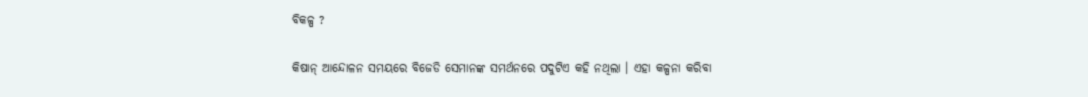ବିକଳ୍ପ ?

କିଷାନ୍ ଆନ୍ଦୋଳନ ସମୟରେ ବିଜେଡି ସେମାନଙ୍କ ସମର୍ଥନରେ ପଦୁଟିଏ କହି ନଥିଲା । ଏହା କଳ୍ପନା କରିବା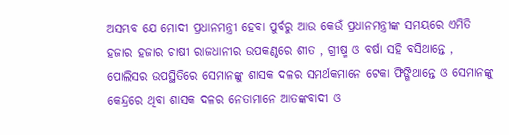ଅସମ୍ଭବ ଯେ ମୋଦୀ ପ୍ରଧାନମନ୍ତ୍ରୀ ହେବା ପୁର୍ବରୁ ଆଉ କେଉଁ ପ୍ରଧାନମନ୍ତ୍ରୀଙ୍କ ସମୟରେ ଏମିତି ହଜାର ହଜାର ଚାଷୀ ରାଜଧାନୀର ଉପକଣ୍ଠରେ ଶୀତ , ଗ୍ରୀଷ୍ମ ଓ ବର୍ଷା ସହି ବସିଥାନ୍ତେ , ପୋଲିସର ଉପସ୍ଥିତିରେ ସେମାନଙ୍କୁ ଶାସକ ଦଳର ସମର୍ଥକମାନେ ଟେକା ଫିଙ୍ଗିଥାନ୍ତେ ଓ ସେମାନଙ୍କୁ କେନ୍ଦ୍ରରେ ଥିବା ଶାସକ ଦଳର ନେତାମାନେ ଆତଙ୍କବାଦୀ ଓ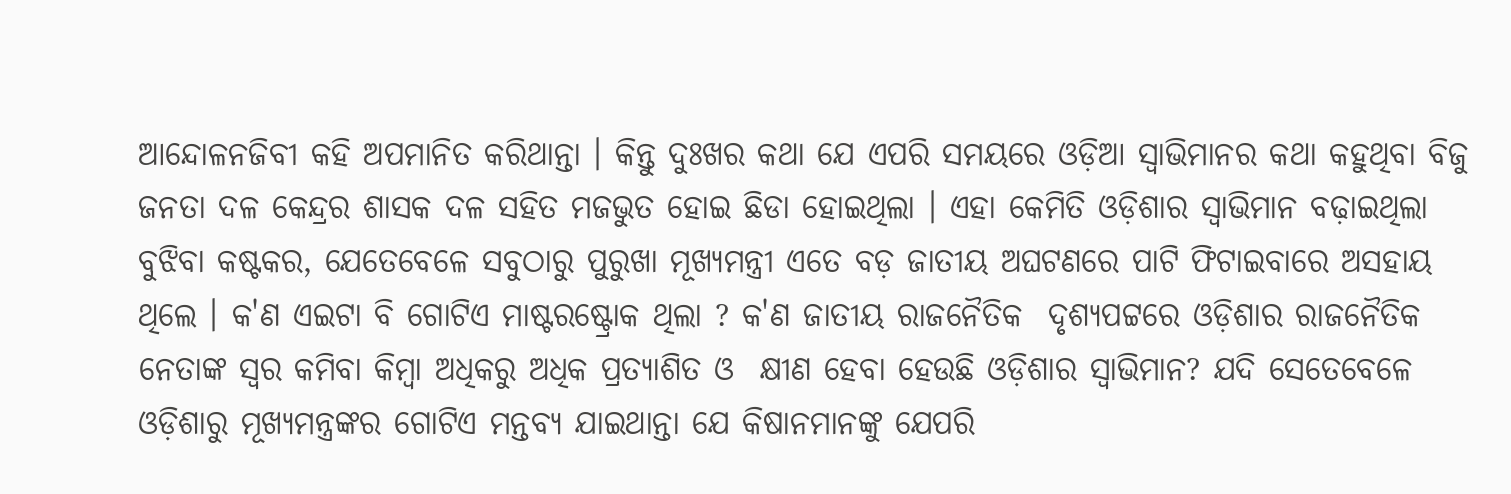ଆନ୍ଦୋଳନଜିବୀ କହି ଅପମାନିତ କରିଥାନ୍ତା । କିନ୍ତୁ ଦୁଃଖର କଥା ଯେ ଏପରି ସମୟରେ ଓଡ଼ିଆ ସ୍ୱାଭିମାନର କଥା କହୁଥିବା ବିଜୁ ଜନତା ଦଳ କେନ୍ଦ୍ରର ଶାସକ ଦଳ ସହିତ ମଜଭୁତ ହୋଇ ଛିଡା ହୋଇଥିଲା । ଏହା କେମିତି ଓଡ଼ିଶାର ସ୍ବାଭିମାନ ବଢ଼ାଇଥିଲା ବୁଝିବା କଷ୍ଟକର, ଯେତେବେଳେ ସବୁଠାରୁ ପୁରୁଖା ମୂଖ୍ୟମନ୍ତ୍ରୀ ଏତେ ବଡ଼ ଜାତୀୟ ଅଘଟଣରେ ପାଟି ଫିଟାଇବାରେ‌ ଅସହାୟ ଥିଲେ । କ'ଣ ଏଇଟା ବି ଗୋଟିଏ ମାଷ୍ଟରଷ୍ଟ୍ରୋକ ଥିଲା ? କ'ଣ ଜାତୀୟ ରାଜନୈତିକ  ଦୃଶ୍ୟପଟ୍ଟରେ ଓଡ଼ିଶାର ରାଜନୈତିକ ନେତାଙ୍କ ସ୍ବର କମିବା କିମ୍ବା ଅଧିକରୁ ଅଧିକ ପ୍ରତ୍ୟାଶିତ ଓ  କ୍ଷୀଣ ହେବା ହେଉଛି ଓଡ଼ିଶାର ସ୍ବାଭିମାନ? ଯଦି ସେତେବେଳେ ଓଡ଼ିଶାରୁ ମୂଖ୍ୟମନ୍ତ୍ରଙ୍କର ଗୋଟିଏ ମନ୍ତବ୍ୟ ଯାଇଥାନ୍ତା ଯେ କିଷାନମାନଙ୍କୁ ଯେପରି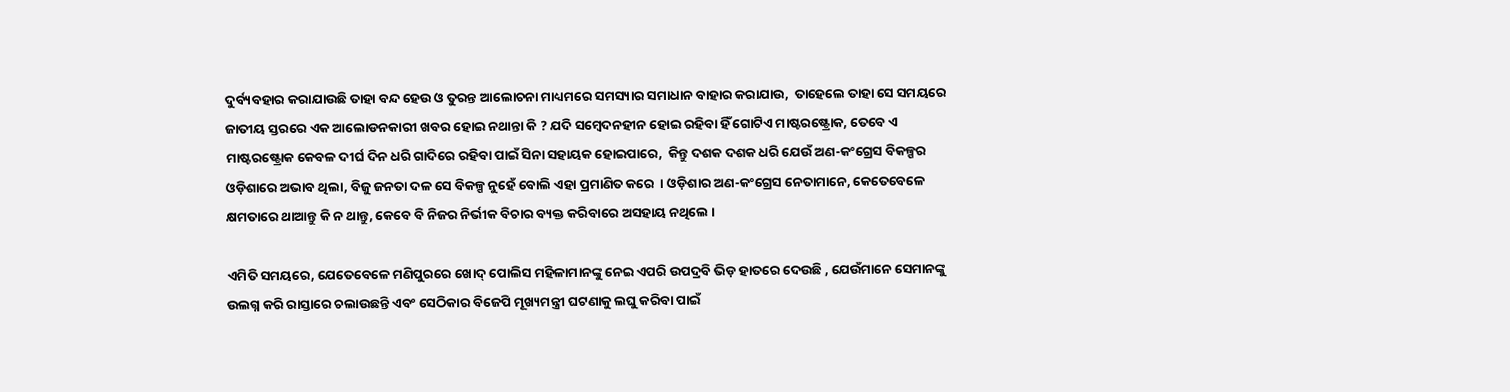ଦୁର୍ବ୍ୟବହାର କରାଯାଉଛି ତାହା ବନ୍ଦ ହେଉ ଓ ତୁରନ୍ତ ଆଲୋଚନା ମାଧ୍ୟମରେ ସମସ୍ୟାର ସମାଧାନ ବାହାର କରାଯାଉ,  ତାହେଲେ ତାହା ସେ ସମୟରେ ଜାତୀୟ ସ୍ତରରେ ଏକ ଆଲୋଡନକାରୀ ଖବର ହୋଇ ନଥାନ୍ତା କି ? ଯଦି ସମ୍ବେଦନହୀନ ହୋଇ ରହିବା ହିଁ ଗୋଟିଏ ମାଷ୍ଟରଷ୍ଟ୍ରୋକ, ତେବେ ଏ ମାଷ୍ଟରଷ୍ଟ୍ରୋକ କେବଳ ଦୀର୍ଘ ଦିନ ଧରି ଗାଦିରେ ରହିବା ପାଇଁ ସିନା ସହାୟକ ହୋଇପାରେ,  କିନ୍ତୁ ଦଶକ ଦଶକ ଧରି ଯେଉଁ ଅଣ-କଂଗ୍ରେସ ବିକଳ୍ପର ଓଡ଼ିଶାରେ ଅଭାବ ଥିଲା, ବିଜୁ ଜନତା ଦଳ ସେ ବିକଳ୍ପ ନୁହେଁ ବୋଲି ଏହା ପ୍ରମାଣିତ କରେ  । ଓଡ଼ିଶାର ଅଣ-କଂଗ୍ରେସ ନେତାମାନେ, କେତେବେଳେ କ୍ଷମତାରେ ଥାଆନ୍ତୁ କି ନ ଥାନ୍ତୁ, କେବେ ବି ନିଜର ନିର୍ଭୀକ ବିଚାର ବ୍ୟକ୍ତ କରିବାରେ ଅସହାୟ ନଥିଲେ ।

ଏମିତି ସମୟରେ, ଯେତେବେଳେ ମଣିପୁରରେ ଖୋଦ୍ ପୋଲିସ ମହିଳାମାନଙ୍କୁ ନେଇ ଏପରି ଉପଦ୍ରବି ଭିଡ଼ ହାତରେ ଦେଉଛି , ଯେଉଁମାନେ ସେମାନଙ୍କୁ ଉଲଗ୍ନ କରି ରାସ୍ତାରେ ଚଲାଉଛନ୍ତି ଏବଂ ସେଠିକାର ବିଜେପି ମୂଖ୍ୟମନ୍ତ୍ରୀ ଘଟଣାକୁ ଲଘୁ କରିବା ପାଇଁ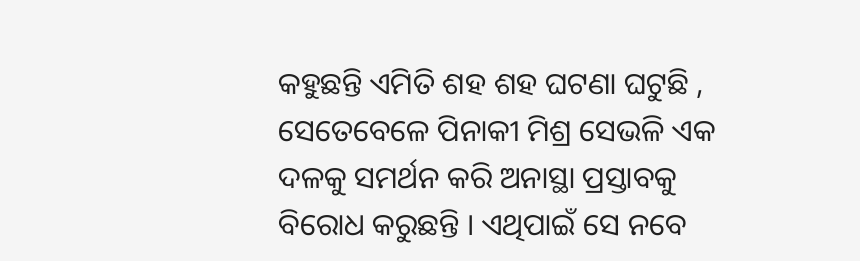କହୁଛନ୍ତି ଏମିତି ଶହ ଶହ ଘଟଣା ଘଟୁଛି , ସେତେବେଳେ ପିନାକୀ ମିଶ୍ର ସେଭଳି ଏକ ଦଳକୁ ସମର୍ଥନ କରି ଅନାସ୍ଥା ପ୍ରସ୍ତାବକୁ ବିରୋଧ କରୁଛନ୍ତି । ଏଥିପାଇଁ ସେ ନବେ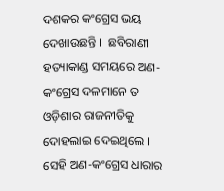ଦଶକର କଂଗ୍ରେସ ଭୟ ଦେଖାଉଛନ୍ତି ।  ଛବିରାଣୀ ହତ୍ୟାକାଣ୍ଡ ସମୟରେ ଅଣ-କଂଗ୍ରେସ ଦଳମାନେ ତ ଓଡ଼ିଶାର ରାଜନୀତିକୁ ଦୋହଲାଇ ଦେଇଥିଲେ । ସେହି ଅଣ-କଂଗ୍ରେସ ଧାରାର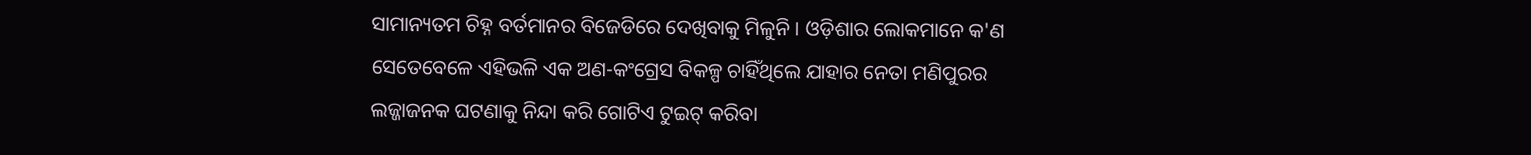ସାମାନ୍ୟତମ ଚିହ୍ନ ବର୍ତମାନର ବିଜେଡିରେ ଦେଖିବାକୁ ମିଳୁନି । ଓଡ଼ିଶାର ଲୋକମାନେ କ'ଣ ସେତେବେଳେ ଏହିଭଳି ଏକ ଅଣ-କଂଗ୍ରେସ ବିକଳ୍ପ ଚାହିଁଥିଲେ ଯାହାର ନେତା ମଣିପୁରର ଲଜ୍ଜାଜନକ ଘଟଣାକୁ ନିନ୍ଦା କରି ଗୋଟିଏ ଟୁଇଟ୍ କରିବା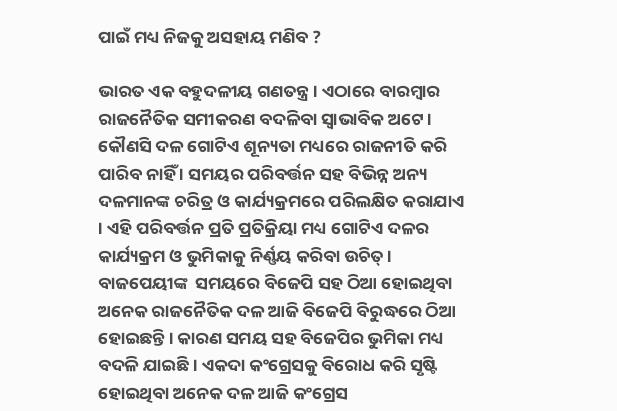ପାଇଁ ମଧ୍ୟ ନିଜକୁ ଅସହାୟ ମଣିବ ?

ଭାରତ ଏକ ବହୁଦଳୀୟ ଗଣତନ୍ତ୍ର । ଏଠାରେ ବାରମ୍ବାର ରାଜନୈତିକ ସମୀକରଣ ବଦଳିବା ସ୍ବାଭାବିକ ଅଟେ ।  କୌଣସି ଦଳ ଗୋଟିଏ ଶୂନ୍ୟତା ମଧ୍ୟରେ ରାଜନୀତି କରି ପାରିବ ନାହିଁ । ସମୟର ପରିବର୍ତ୍ତନ ସହ ବିଭିନ୍ନ ଅନ୍ୟ ଦଳମାନଙ୍କ ଚରିତ୍ର ଓ କାର୍ଯ୍ୟକ୍ରମରେ ପରିଲକ୍ଷିତ କରାଯାଏ । ଏହି ପରିବର୍ତ୍ତନ ପ୍ରତି ପ୍ରତିକ୍ରିୟା ମଧ୍ୟ ଗୋଟିଏ ଦଳର କାର୍ଯ୍ୟକ୍ରମ ଓ ଭୁମିକାକୁ ନିର୍ଣ୍ଣୟ କରିବା ଉଚିତ୍ । ବାଜପେୟୀଙ୍କ  ସମୟରେ ବିଜେପି ସହ ଠିଆ ହୋଇଥିବା ଅନେକ ରାଜନୈତିକ ଦଳ ଆଜି ବିଜେପି ବିରୁଦ୍ଧରେ ଠିଆ ହୋଇଛନ୍ତି । କାରଣ ସମୟ ସହ ବିଜେପିର ଭୁମିକା ମଧ୍ୟ ବଦଳି ଯାଇଛି । ଏକଦା କଂଗ୍ରେସକୁ ବିରୋଧ କରି ସୃଷ୍ଟି ହୋଇଥିବା ଅନେକ ଦଳ ଆଜି କଂଗ୍ରେସ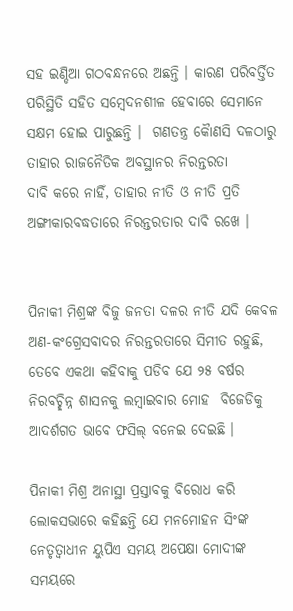ସହ ଇଣ୍ଡିଆ ଗଠବନ୍ଧନରେ ଅଛନ୍ତି । କାରଣ ପରିବର୍ତ୍ତିତ ପରିସ୍ଥିତି ସହିତ ସମ୍ବେଦନଶୀଳ ହେବାରେ ସେମାନେ ସକ୍ଷମ ହୋଇ ପାରୁଛନ୍ତି ।  ଗଣତନ୍ତ୍ର କୈାଣସି ଦଳଠାରୁ ତାହାର ରାଜନୈତିକ ଅବସ୍ଥାନର ନିରନ୍ତରତା ଦାବି ‌କରେ‌ ନାହିଁ, ତାହାର ନୀତି ଓ ନୀତି ପ୍ରତି ଅଙ୍ଗୀକାରବଦ୍ଧତାରେ ନିରନ୍ତରତାର ଦାବି ରଖେ ।


ପିନାକୀ ମିଶ୍ରଙ୍କ ବିଜୁ ଜନତା ଦଳର ନୀତି ଯଦି କେବଳ ଅଣ-କଂଗ୍ରେସବାଦର ନିରନ୍ତରତାରେ ସିମୀତ ରହୁଛି, ତେବେ ଏକଥା କହିବାକୁ ପଡିବ ଯେ ୨୫ ବର୍ଷର ନିରବଚ୍ଛିନ୍ନ ଶାସନକୁ ଲମ୍ବାଇବାର ମୋହ  ବିଜେଡିକୁ ଆଦର୍ଶଗତ ଭାବେ ଫସିଲ୍ ବନେଇ ଦେଇଛି ।

ପିନାକୀ ମିଶ୍ର ଅନାସ୍ଥା ପ୍ରସ୍ତାବକୁ ବିରୋଧ କରି ଲୋକସଭାରେ କହିଛନ୍ତି ଯେ ମନମୋହନ ସିଂଙ୍କ ନେତୃତ୍ବାଧୀନ ୟୁପିଏ ସମୟ ଅପେକ୍ଷା ମୋଦୀଙ୍କ ସମୟରେ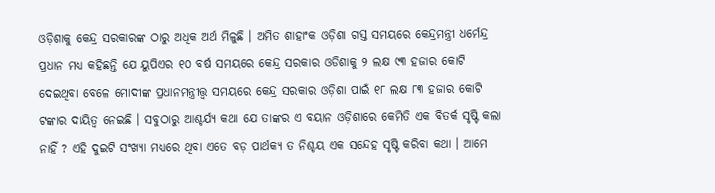ଓଡ଼ିଶାକୁ କେନ୍ଦ୍ର ସରକାରଙ୍କ ଠାରୁ ଅଧିକ ଅର୍ଥ ମିଳୁଛି । ଅମିତ ଶାହାଂକ ଓଡ଼ିଶା ଗସ୍ତ ସମୟରେ କେନ୍ଦ୍ରମନ୍ତ୍ରୀ ଧର୍ମେନ୍ଦ୍ର ପ୍ରଧାନ ମଧ୍ୟ କହିଛନ୍ତି ଯେ ୟୁପିଏର ୧୦ ବର୍ଷ ସମୟରେ କେନ୍ଦ୍ର ସରକାର ଓଡିଶାକୁ ୨ ଲକ୍ଷ ୯୩ ହଜାର କୋଟି ଦେଇଥିବା ବେଳେ ମୋଦୀଙ୍କ ପ୍ରଧାନମନ୍ତ୍ରୀତ୍ତ୍ବ ସମୟରେ କେନ୍ଦ୍ର ସରକାର ଓଡ଼ିଶା ପାଇଁ ୧୮ ଲକ୍ଷ ୮୩ ହଜାର କୋଟି ଟଙ୍କାର ଦାୟିତ୍ଵ ନେଇଛି । ସବୁଠାରୁ ଆଶ୍ଚର୍ଯ୍ୟ କଥା ଯେ ତାଙ୍କର ଏ ବୟାନ ଓଡ଼ିଶାରେ କେମିତି ଏକ ବିତର୍କ ସୃଷ୍ଟି କଲା ନାହିଁ ? ଏ‌ହି ଦୁଇଟି ସଂଖ୍ୟା ମଧ୍ୟରେ ଥିବା ଏତେ ବଡ଼ ପାର୍ଥକ୍ୟ ତ ନିଶ୍ଚୟ ଏକ ସନ୍ଦେହ ସୃଷ୍ଟି କରିବା କଥା । ଆମେ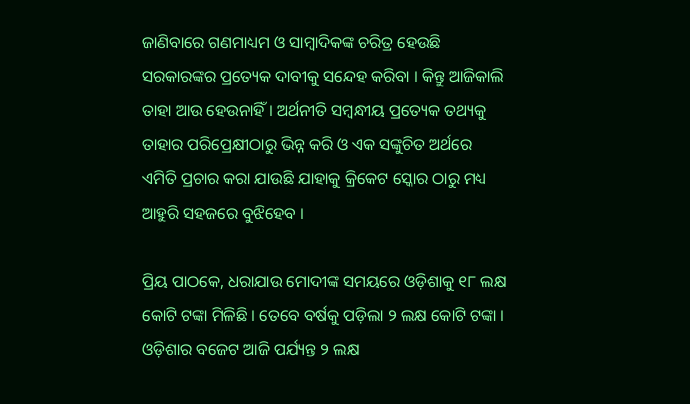ଜାଣିବାରେ ଗଣମାଧ୍ୟମ ଓ ସାମ୍ବାଦିକଙ୍କ ଚରିତ୍ର ହେଉଛି ସରକାରଙ୍କର ପ୍ରତ୍ୟେକ ଦାବୀକୁ ସନ୍ଦେହ କରିବା । କିନ୍ତୁ ଆଜିକାଲି ତାହା ଆଉ ହେଉନାହିଁ । ଅର୍ଥନୀତି ସମ୍ବନ୍ଧୀୟ ପ୍ରତ୍ୟେକ ତଥ୍ୟକୁ ତାହାର ପରିପ୍ରେକ୍ଷୀଠାରୁ ଭିନ୍ନ କରି ଓ ଏକ ସଙ୍କୁଚିତ ଅର୍ଥରେ ଏମିତି ପ୍ରଚାର କରା ଯାଉଛି ଯାହାକୁ କ୍ରିକେଟ ସ୍କୋର ଠାରୁ ମଧ୍ୟ ଆହୁରି ସହଜରେ ବୁଝିହେବ ।

ପ୍ରିୟ ପାଠକେ, ଧରାଯାଉ ମୋଦୀଙ୍କ ସମୟରେ ଓଡ଼ିଶାକୁ ୧୮ ଲକ୍ଷ କୋଟି ଟଙ୍କା ମିଳିଛି । ତେବେ ବର୍ଷକୁ ପଡ଼ିଲା ୨ ଲକ୍ଷ କୋଟି ଟଙ୍କା । ଓଡ଼ିଶାର ବଜେଟ ଆଜି ପର୍ଯ୍ୟନ୍ତ ୨ ଲକ୍ଷ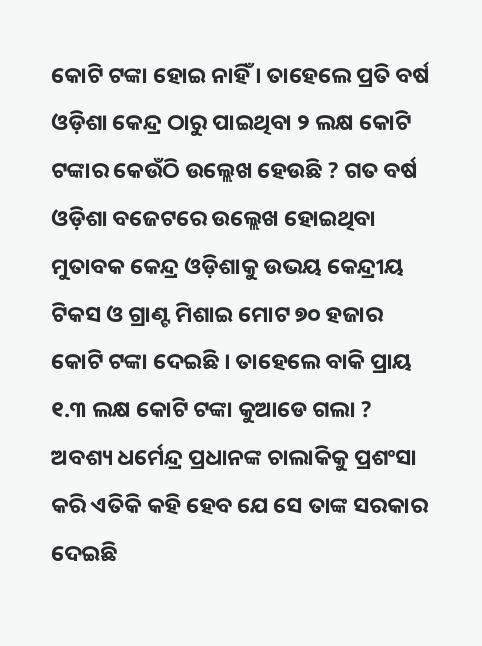କୋଟି ଟଙ୍କା ହୋଇ ନାହିଁ । ତାହେଲେ ପ୍ରତି ବର୍ଷ ଓଡ଼ିଶା କେନ୍ଦ୍ର ଠାରୁ ପାଇଥିବା ୨ ଲକ୍ଷ କୋଟି ଟଙ୍କାର କେଉଁଠି ଉଲ୍ଲେଖ ହେଉଛି ? ଗତ ବର୍ଷ ଓଡ଼ିଶା ବଜେଟରେ ଉଲ୍ଲେଖ ହୋଇଥିବା ମୁତାବକ କେନ୍ଦ୍ର ଓଡ଼ିଶାକୁ ଉଭୟ କେନ୍ଦ୍ରୀୟ ଟିକସ ଓ ଗ୍ରାଣ୍ଟ ମିଶାଇ ମୋଟ ୭୦ ହଜାର କୋଟି ଟଙ୍କା ଦେଇଛି । ତାହେଲେ ବାକି ପ୍ରାୟ ୧.୩ ଲକ୍ଷ କୋଟି ଟଙ୍କା କୁଆଡେ ଗଲା ? ଅବଶ୍ୟ ଧର୍ମେନ୍ଦ୍ର ପ୍ରଧାନଙ୍କ ଚାଲାକିକୁ ପ୍ରଶଂସା କରି ଏତିକି କହି ହେବ ଯେ ସେ ତାଙ୍କ ସରକାର ଦେଇଛି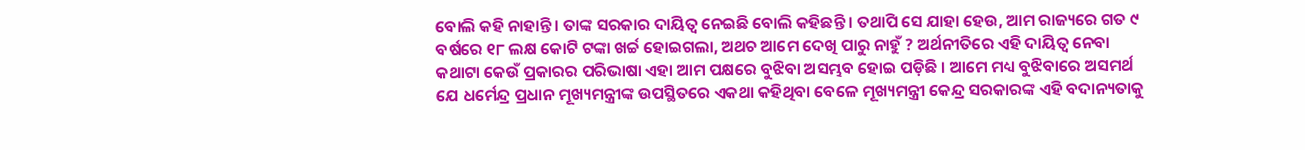ବୋଲି କହି ନାହାନ୍ତି । ତାଙ୍କ ସରକାର ଦାୟିତ୍ଵ ନେଇଛି ବୋଲି କହିଛନ୍ତି । ତଥାପି ସେ ଯାହା ହେଉ, ଆମ ରାଜ୍ୟରେ ଗତ ୯ ବର୍ଷରେ ୧୮ ଲକ୍ଷ କୋଟି ଟଙ୍କା ଖର୍ଚ୍ଚ ହୋଇଗଲା, ଅଥଚ ଆମେ ଦେଖି ପାରୁ ନାହୁଁ ? ଅର୍ଥନୀତିରେ ଏହି ଦାୟିତ୍ବ ନେବା କଥାଟା କେଉଁ ପ୍ରକାରର ପରିଭାଷା ଏହା ଆମ ପକ୍ଷରେ ବୁଝିବା ଅସମ୍ଭବ ହୋଇ ପଡ଼ିଛି । ଆମେ ମଧ୍ୟ ବୁଝିବାରେ‌ ଅସମର୍ଥ ଯେ ଧର୍ମେନ୍ଦ୍ର ପ୍ରଧାନ ମୂଖ୍ୟମନ୍ତ୍ରୀଙ୍କ ଉପସ୍ଥିତରେ ଏକଥା କହିଥିବା ବେଳେ ମୂଖ୍ୟମନ୍ତ୍ରୀ କେନ୍ଦ୍ର ସରକାରଙ୍କ ଏହି ବଦାନ୍ୟତାକୁ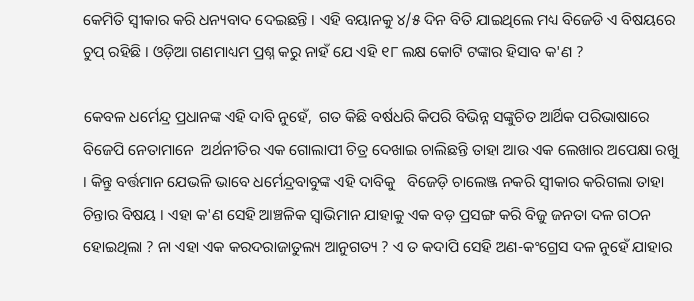କେମିତି ସ୍ବୀକାର କରି ଧନ୍ୟବାଦ ଦେଇଛନ୍ତି । ଏହି ବୟାନକୁ ୪/୫ ଦିନ ବିତି ଯାଇଥିଲେ ମଧ୍ୟ ବିଜେଡି ଏ ବିଷୟରେ ଚୁପ୍ ରହିଛି । ଓଡ଼ିଆ ଗଣମାଧ୍ୟମ ପ୍ରଶ୍ନ କରୁ ନାହଁ ଯେ ଏହି ୧୮ ଲକ୍ଷ କୋଟି ଟଙ୍କାର ହିସାବ କ'ଣ ?

କେବଳ ଧର୍ମେନ୍ଦ୍ର ପ୍ରଧାନଙ୍କ ଏହି ଦାବି ନୁହେଁ,  ଗତ କିଛି ବର୍ଷଧରି କିପରି ବିଭିନ୍ନ ସଙ୍କୁଚିତ ଆର୍ଥିକ ପରିଭାଷାରେ ବିଜେପି ନେତାମାନେ  ଅର୍ଥନୀତିର ଏକ ଗୋଲାପୀ ଚିତ୍ର ଦେଖାଇ ଚାଲିଛନ୍ତି ତାହା ଆଉ ଏକ ଲେଖାର ଅପେକ୍ଷା ରଖୁ । କିନ୍ତୁ ବର୍ତ୍ତମାନ ଯେଭଳି ଭାବେ ଧର୍ମେନ୍ଦ୍ରବାବୁଙ୍କ ଏହି ଦାବିକୁ   ବିଜେଡ଼ି ଚାଲେଞ୍ଜ ନକରି ସ୍ବୀକାର କରିଗଲା ତାହା ଚିନ୍ତାର ବିଷୟ । ଏହା କ'ଣ ସେହି ଆଞ୍ଚଳିକ ସ୍ବାଭିମାନ ଯାହାକୁ ଏକ ବଡ଼ ପ୍ରସଙ୍ଗ କରି ବିଜୁ ଜନତା ଦଳ ଗଠନ ହୋଇଥିଲା ? ନା ଏହା ଏକ କରଦରାଜାତୁଲ୍ୟ ଆନୁଗତ୍ୟ ? ଏ ତ କଦାପି ସେହି ଅଣ-କଂଗ୍ରେସ ଦଳ ନୁହେଁ ଯାହାର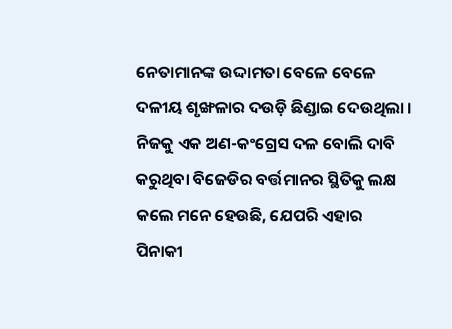ନେତାମାନଙ୍କ ଉଦ୍ଦାମତା ବେଳେ ବେଳେ ଦଳୀୟ ଶୃଙ୍ଖଳାର ଦଉଡ଼ି ଛିଣ୍ଡାଇ ଦେଉଥିଲା । ନିଜକୁ ଏକ ଅଣ-କଂଗ୍ରେସ ଦଳ ବୋଲି ଦାବି କରୁଥିବା ବିଜେଡିର ବର୍ତ୍ତମାନର ସ୍ଥିତିକୁ ଲକ୍ଷ କଲେ ମନେ ହେଉଛି, ଯେପରି ଏହାର ପିନାକୀ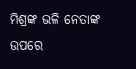ମିଶ୍ରଙ୍କ ଭଳି ନେତାଙ୍କ ଉପରେ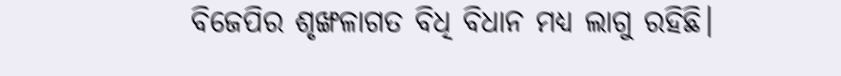ବିଜେପିର ଶୃଙ୍ଖଳାଗତ ବିଧି ବିଧାନ ମଧ୍ୟ ଲାଗୁ ରହିଛି।